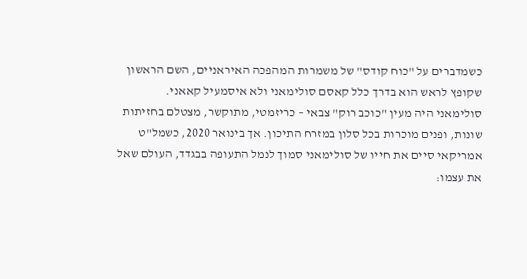כשמדברים על "כוח קודס" של משמרות המהפכה האיראניים, השם הראשון שקופץ לראש הוא בדרך כלל קאסם סולימאני ולא איסמעיל קאאני.
סולימאני היה מעין "כוכב רוק" צבאי – כריזמטי, מתוקשר, מצטלם בחזיתות שונות, ופנים מוכרות בכל סלון במזרח התיכון. אך בינואר 2020, כשמל"ט אמריקאי סיים את חייו של סולימאני סמוך לנמל התעופה בבגדד, העולם שאל את עצמו: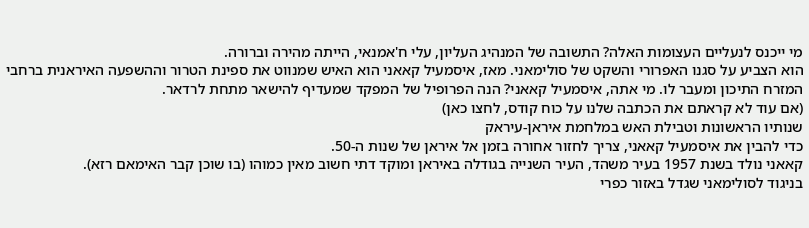מי ייכנס לנעליים העצומות האלה? התשובה של המנהיג העליון, עלי ח'אמנאי, הייתה מהירה וברורה.
הוא הצביע על סגנו האפרורי והשקט של סולימאני. מאז, איסמעיל קאאני הוא האיש שמנווט את ספינת הטרור וההשפעה האיראנית ברחבי המזרח התיכון ומעבר לו. מי אתה, איסמעיל קאאני? הנה הפרופיל של המפקד שמעדיף להישאר מתחת לרדאר.
(אם עוד לא קראתם את הכתבה שלנו על כוח קודס, לחצו כאן)
שנותיו הראשונות וטבילת האש במלחמת איראן-עיראק
כדי להבין את איסמעיל קאאני, צריך לחזור אחורה בזמן אל איראן של שנות ה-50.
קאאני נולד בשנת 1957 בעיר משהד, העיר השנייה בגודלה באיראן ומוקד דתי חשוב מאין כמוהו (בו שוכן קבר האימאם רזא).
בניגוד לסולימאני שגדל באזור כפרי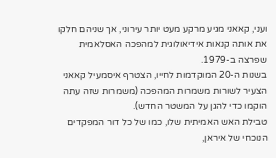ועני, קאאני מגיע מרקע מעט יותר עירוני, אך שניהם חלקו את אותה קנאות אידיאולוגית למהפכה האסלאמית שפרצה ב-1979.
בשנות ה-20 המוקדמות לחייו, הצטרף איסמעיל קאאני הצעיר לשורות משמרות המהפכה (משמרות שזה עתה הוקמו כדי להגן על המשטר החדש).
טבילת האש האמיתית שלו, כמו של כל דור המפקדים הנוכחי של איראן,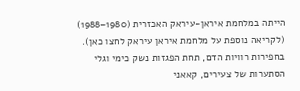הייתה במלחמת איראן-עיראק האכזרית (1980–1988) (לקריאה נוספת על מלחמת איראן עיראק לחצו כאן).
בחפירות רוויות הדם, תחת הפגזות נשק כימי וגלי הסתערות של צעירים, קאאני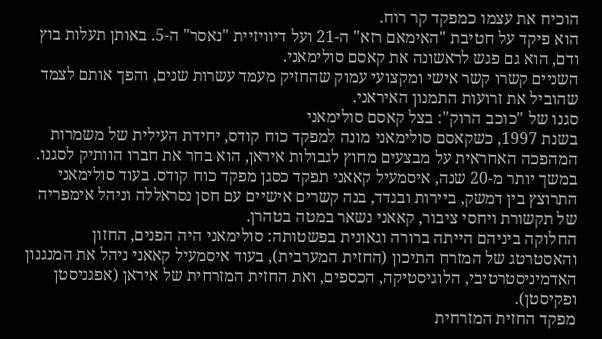הוכיח את עצמו כמפקד קר רוח.
הוא פיקד על חטיבת "האימאם רזא" ה-21 ועל דיוויזיית "נאסר" ה-5. באותן תעלות בוץ ודם, הוא גם פגש לראשונה את קאסם סולימאני.
השניים קשרו קשר אישי ומקצועי עמוק שהחזיק מעמד עשרות שנים, והפך אותם לצמד שהוביל את זרועות התמנון האיראני.
סגנו של "כוכב הרוק": בצל קאסם סולימאני
בשנת 1997, כשקאסם סולימאני מונה למפקד כוח קודס, יחידת העילית של משמרות המהפכה האחראית על מבצעים מחוץ לגבולות איראן, הוא בחר את חברו הוותיק לסגנו.
במשך יותר מ-20 שנה, איסמעיל קאאני תפקד כסגן מפקד כוח קודס. בעוד סולימאני התרוצץ בין דמשק, ביירות ובגדד, בנה קשרים אישיים עם חסן נסראללה וניהל אימפריה של תקשורת ויחסי ציבור, קאאני נשאר במטה בטהרן.
החלוקה ביניהם הייתה ברורה וגאונית בפשטותה: סולימאני היה הפנים, החזון והאסטרטג של המזרח התיכון (החזית המערבית), בעוד איסמעיל קאאני ניהל את המנגנון האדמיניסטרטיבי, הלוגיסטיקה, הכספים, ואת החזית המזרחית של איראן (אפגניסטן ופקיסטן).
מפקד החזית המזרחית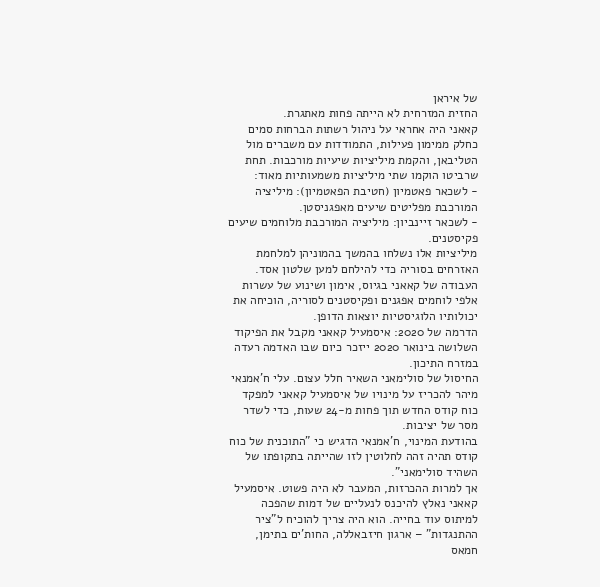של איראן
החזית המזרחית לא הייתה פחות מאתגרת.
קאאני היה אחראי על ניהול רשתות הברחות סמים כחלק ממימון פעילות, התמודדות עם משברים מול הטליבאן, והקמת מיליציות שיעיות מורכבות. תחת שרביטו הוקמו שתי מיליציות משמעותיות מאוד:
- לשכאר פאטמיון (חטיבת הפאטמיון): מיליציה המורכבת מפליטים שיעים מאפגניסטן.
- לשכאר זיינביון: מיליציה המורכבת מלוחמים שיעים פקיסטנים.
מיליציות אלו נשלחו בהמשך בהמוניהן למלחמת האזרחים בסוריה כדי להילחם למען שלטון אסד.
העבודה של קאאני בגיוס, אימון ושינוע של עשרות אלפי לוחמים אפגנים ופקיסטנים לסוריה, הוכיחה את יכולותיו הלוגיסטיות יוצאות הדופן.
הדרמה של 2020: איסמעיל קאאני מקבל את הפיקוד
השלושה בינואר 2020 ייזכר כיום שבו האדמה רעדה במזרח התיכון.
החיסול של סולימאני השאיר חלל עצום. עלי ח'אמנאי מיהר להכריז על מינויו של איסמעיל קאאני למפקד כוח קודס החדש תוך פחות מ-24 שעות, כדי לשדר מסר של יציבות.
בהודעת המינוי, ח'אמנאי הדגיש כי "התוכנית של כוח קודס תהיה זהה לחלוטין לזו שהייתה בתקופתו של השהיד סולימאני".
אך למרות ההכרזות, המעבר לא היה פשוט. איסמעיל קאאני נאלץ להיכנס לנעליים של דמות שהפכה למיתוס עוד בחייה. הוא היה צריך להוכיח ל"ציר ההתנגדות" – ארגון חיזבאללה, החות'ים בתימן, חמאס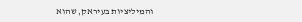והמיליציות בעיראק, שהוא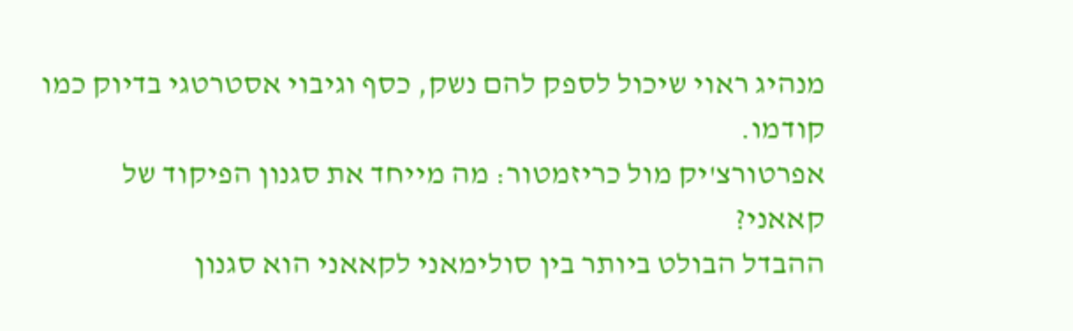מנהיג ראוי שיכול לספק להם נשק, כסף וגיבוי אסטרטגי בדיוק כמו קודמו.
אפרטורצ'יק מול כריזמטור: מה מייחד את סגנון הפיקוד של קאאני?
ההבדל הבולט ביותר בין סולימאני לקאאני הוא סגנון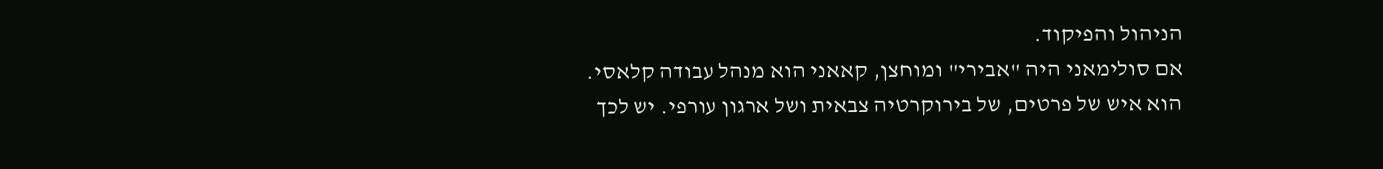הניהול והפיקוד.
אם סולימאני היה "אבירי" ומוחצן, קאאני הוא מנהל עבודה קלאסי.
הוא איש של פרטים, של בירוקרטיה צבאית ושל ארגון עורפי. יש לכך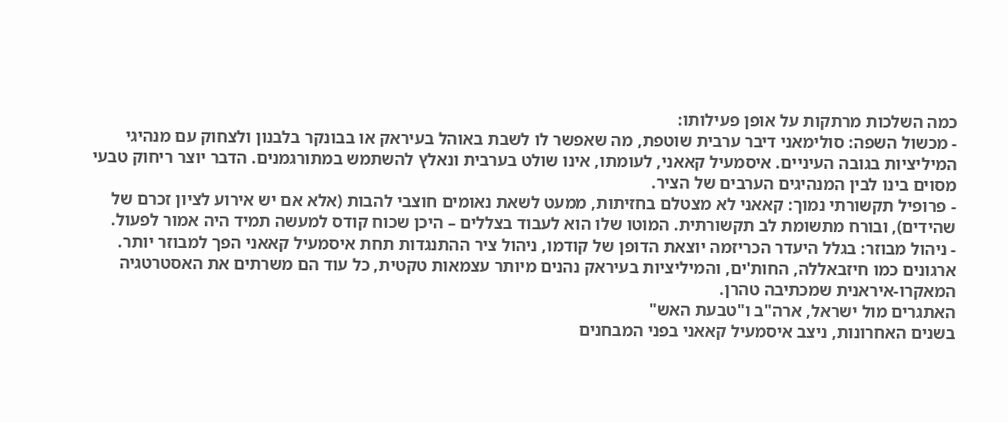כמה השלכות מרתקות על אופן פעילותו:
- מכשול השפה: סולימאני דיבר ערבית שוטפת, מה שאפשר לו לשבת באוהל בעיראק או בבונקר בלבנון ולצחוק עם מנהיגי המיליציות בגובה העיניים. איסמעיל קאאני, לעומתו, אינו שולט בערבית ונאלץ להשתמש במתורגמנים. הדבר יוצר ריחוק טבעי מסוים בינו לבין המנהיגים הערבים של הציר.
- פרופיל תקשורתי נמוך: קאאני לא מצטלם בחזיתות, ממעט לשאת נאומים חוצבי להבות (אלא אם יש אירוע לציון זכרם של שהידים), ובורח מתשומת לב תקשורתית. המוטו שלו הוא לעבוד בצללים – היכן שכוח קודס למעשה תמיד היה אמור לפעול.
- ניהול מבוזר: בגלל היעדר הכריזמה יוצאת הדופן של קודמו, ניהול ציר ההתנגדות תחת איסמעיל קאאני הפך למבוזר יותר. ארגונים כמו חיזבאללה, החות'ים, והמיליציות בעיראק נהנים מיותר עצמאות טקטית, כל עוד הם משרתים את האסטרטגיה המאקרו-איראנית שמכתיבה טהרן.
האתגרים מול ישראל, ארה"ב ו"טבעת האש"
בשנים האחרונות, ניצב איסמעיל קאאני בפני המבחנים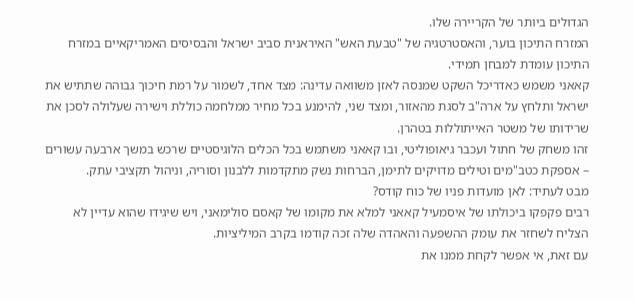הגדולים ביותר של הקריירה שלו.
המזרח התיכון בוער, והאסטרטגיה של "טבעת האש" האיראנית סביב ישראל והבסיסים האמריקאיים במזרח התיכון עומדת למבחן תמידי.
קאאני משמש כאדריכל השקט שמנסה לאזן משוואה עדינה: מצד אחד, לשמור על רמת חיכוך גבוהה שתתיש את ישראל ותלחץ על ארה"ב לסגת מהאזור, ומצד שני, להימנע בכל מחיר ממלחמה כוללת וישירה שעלולה לסכן את שרידותו של משטר האייתוללות בטהרן.
זהו משחק של חתול ועכבר גיאופוליטי, ובו קאאני משתמש בכל הכלים הלוגיסטיים שרכש במשך ארבעה עשורים – אספקת כטב"מים וטילים מדויקים לתימן, הברחות נשק מתקדמות ללבנון וסוריה, וניהול תקציבי עתק.
מבט לעתיד: לאן מועדות פניו של כוח קודס?
רבים פקפקו ביכולתו של איסמעיל קאאני למלא את מקומו של קאסם סולימאני, ויש שיגידו שהוא עדיין לא הצליח לשחזר את עומק ההשפעה והאהדה שלה זכה קודמו בקרב המיליציות.
עם זאת, אי אפשר לקחת ממנו את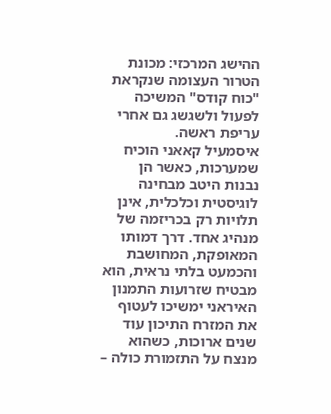ההישג המרכזי: מכונת הטרור העצומה שנקראת "כוח קודס" המשיכה לפעול ולשגשג גם אחרי עריפת ראשה.
איסמעיל קאאני הוכיח שמערכות, כאשר הן נבנות היטב מבחינה לוגיסטית וכלכלית, אינן תלויות רק בכריזמה של מנהיג אחד. דרך דמותו המאופקת, המחושבת והכמעט בלתי נראית, הוא מבטיח שזרועות התמנון האיראני ימשיכו לעטוף את המזרח התיכון עוד שנים ארוכות, כשהוא מנצח על התזמורת כולה –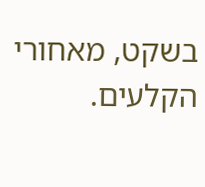בשקט, מאחורי הקלעים.